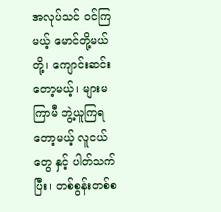အလုပ်သင် ဝင်ကြမယ့် မောင်တို့မယ်တို့၊ ကျောင်းဆင်းတော့မယ့်၊ များမကြာမီ ဘွဲ့ယူကြရတော့မယ့် လူငယ်တွေ နှင့် ပါတ်သက်ပြီး၊ တစ်စွန်းတစ်စ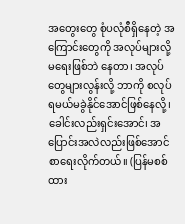အတွေးတွေ စုံပလုံစီရှိနေတဲ့ အကြောင်းတွေကို အလုပ်များလို့ မရေးဖြစ်ဘဲ နေတာ၊ အလုပ်တွေများလွန်းလို့ ဘာကို စလုပ်ရမယ်မခွဲနိုင်အောင်ဖြစ်နေလို့၊ ခေါင်းလည်းရှင်းအောင်၊ အပြောင်းအလဲလည်းဖြစ်အောင် စာရေးလိုက်တယ်။ (ပြန်မစစ်ထား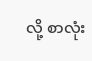လို့ စာလုံး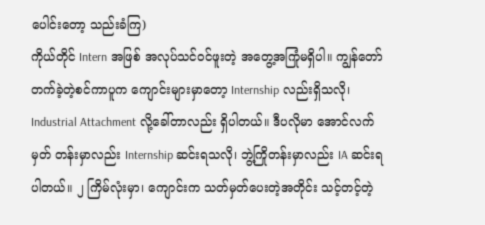ပေါင်းတော့ သည်းခံကြ)
ကိုယ်တိုင် Intern အဖြစ် အလုပ်သင်ဝင်ဖူးတဲ့ အတွေ့အကြုံမရှိပါ။ ကျွန်တော်တက်ခဲ့တဲ့စင်ကာပူက ကျောင်းများမှာတော့ Internship လည်းရှိသလို၊ Industrial Attachment လို့ခေါ်တာလည်း ရှိပါတယ်။ ဒီပလိုမာ အောင်လက်မှတ် တန်းမှာလည်း Internship ဆင်းရသလို၊ ဘွဲ့ကြိုတန်းမှာလည်း IA ဆင်းရပါတယ်။ ၂ ကြိမ်လုံးမှာ၊ ကျောင်းက သတ်မှတ်ပေးတဲ့အတိုင်း သင့်တင့်တဲ့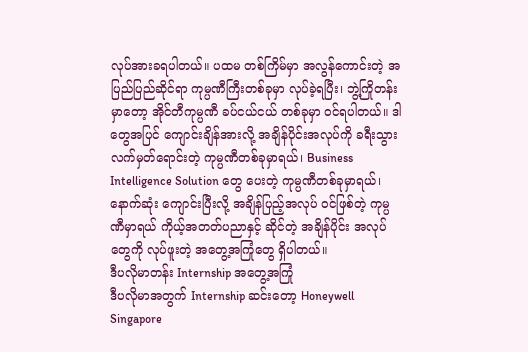လုပ်အားခရပါတယ်။ ပထမ တစ်ကြိမ်မှာ အလွန်ကောင်းတဲ့ အပြည်ပြည်ဆိုင်ရာ ကုမ္ပဏီကြီးတစ်ခုမှာ လုပ်ခဲ့ရပြီး၊ ဘွဲ့ကြိုတန်းမှာတော့ အိုင်တီကုမ္ပဏီ ခပ်ငယ်ငယ် တစ်ခုမှာ ဝင်ရပါတယ်။ ဒါတွေအပြင် ကျောင်းချိန်အားလို့ အချိန်ပိုင်းအလုပ်ကို ခရီးသွားလက်မှတ်ရောင်းတဲ့ ကုမ္ပဏီတစ်ခုမှာရယ်၊ Business Intelligence Solution တွေ ပေးတဲ့ ကုမ္ပဏီတစ်ခုမှာရယ်၊ နောက်ဆုံး ကျောင်းပြီးလို့ အချိန်ပြည့်အလုပ် ဝင်ဖြစ်တဲ့ ကုမ္ပဏီမှာရယ် ကိုယ့်အတတ်ပညာနှင့် ဆိုင်တဲ့ အချိန်ပိုင်း အလုပ်တွေကို လုပ်ဖူးတဲ့ အတွေ့အကြုံတွေ ရှိပါတယ်။
ဒီပလိုမာတန်း Internship အတွေ့အကြုံ
ဒီပလိုမာအတွက် Internship ဆင်းတော့ Honeywell Singapore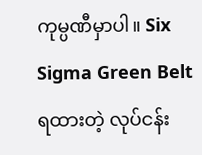ကုမ္ပဏီမှာပါ။ Six Sigma Green Belt ရထားတဲ့ လုပ်ငန်း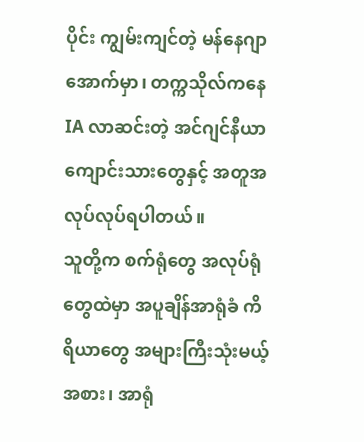ပိုင်း ကျွမ်းကျင်တဲ့ မန်နေဂျာအောက်မှာ၊ တက္ကသိုလ်ကနေ IA လာဆင်းတဲ့ အင်ဂျင်နီယာ ကျောင်းသားတွေနှင့် အတူအလုပ်လုပ်ရပါတယ်။
သူတို့က စက်ရုံတွေ အလုပ်ရုံတွေထဲမှာ အပူချိန်အာရုံခံ ကိရိယာတွေ အများကြီးသုံးမယ့်အစား၊ အာရုံ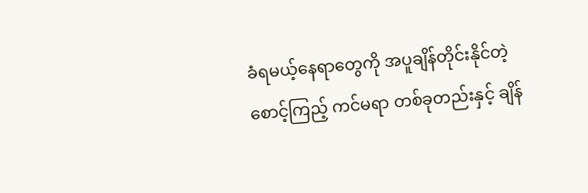ခံရမယ့်နေရာတွေကို အပူချိန်တိုင်းနိုင်တဲ့ စောင့်ကြည့် ကင်မရာ တစ်ခုတည်းနှင့် ချိန်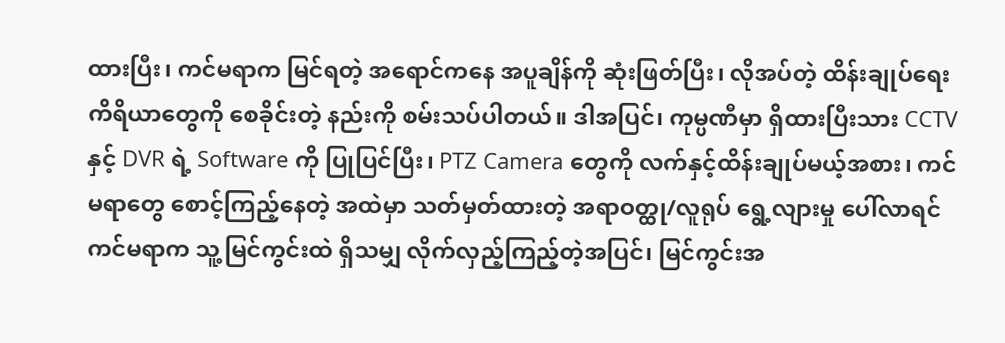ထားပြီး၊ ကင်မရာက မြင်ရတဲ့ အရောင်ကနေ အပူချိန်ကို ဆုံးဖြတ်ပြီး၊ လိုအပ်တဲ့ ထိန်းချုပ်ရေးကိရိယာတွေကို စေခိုင်းတဲ့ နည်းကို စမ်းသပ်ပါတယ်။ ဒါအပြင်၊ ကုမ္ပဏီမှာ ရှိထားပြီးသား CCTV နှင့် DVR ရဲ့ Software ကို ပြုပြင်ပြီး၊ PTZ Camera တွေကို လက်နှင့်ထိန်းချုပ်မယ့်အစား၊ ကင်မရာတွေ စောင့်ကြည့်နေတဲ့ အထဲမှာ သတ်မှတ်ထားတဲ့ အရာဝတ္ထု/လူရုပ် ရွေ့လျားမှု ပေါ်လာရင် ကင်မရာက သူ့မြင်ကွင်းထဲ ရှိသမျှ လိုက်လှည့်ကြည့်တဲ့အပြင်၊ မြင်ကွင်းအ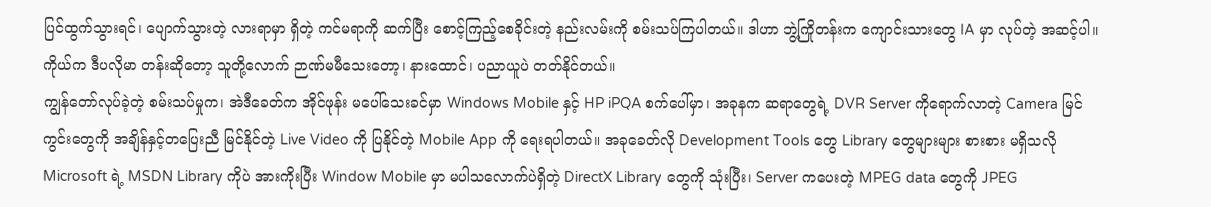ပြင်ထွက်သွားရင်၊ ပျောက်သွားတဲ့ လားရာမှာ ရှိတဲ့ ကင်မရာကို ဆက်ပြီး စောင့်ကြည့်စေခိုင်းတဲ့ နည်းလမ်းကို စမ်းသပ်ကြပါတယ်။ ဒါဟာ ဘွဲ့ကြိုတန်းက ကျောင်းသားတွေ IA မှာ လုပ်တဲ့ အဆင့်ပါ။ ကိုယ်က ဒီပလိုမာ တန်းဆိုတော့ သူတို့လောက် ဉာဏ်မမီသေးတော့၊ နားထောင်၊ ပညာယူပဲ တတ်နိုင်တယ်။
ကျွန်တော်လုပ်ခဲ့တဲ့ စမ်းသပ်မှုက၊ အဲဒီခေတ်က အိုင်ဖုန်း မပေါ်သေးခင်မှာ Windows Mobile နှင့် HP iPQA စက်ပေါ်မှာ၊ အခုနက ဆရာတွေရဲ့ DVR Server ကိုရောက်လာတဲ့ Camera မြင်ကွင်းတွေကို အချိန်နှင့်တပြေးညီ မြင်နိုင်တဲ့ Live Video ကို ပြနိုင်တဲ့ Mobile App ကို ရေးရပါတယ်။ အခုခေတ်လို Development Tools တွေ Library တွေများများ စားစား မရှိသလို Microsoft ရဲ့ MSDN Library ကိုပဲ အားကိုးပြီး Window Mobile မှာ မပါသလောက်ပဲရှိတဲ့ DirectX Library တွေကို သုံးပြီး၊ Server ကပေးတဲ့ MPEG data တွေကို JPEG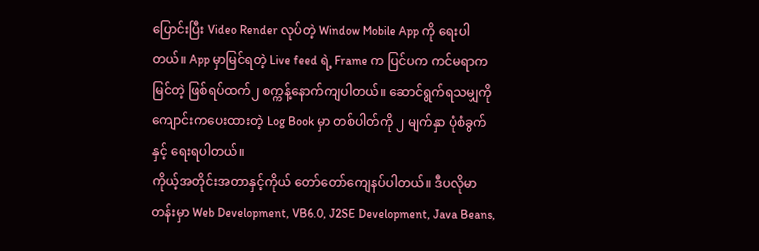ပြောင်းပြီး Video Render လုပ်တဲ့ Window Mobile App ကို ရေးပါတယ်။ App မှာမြင်ရတဲ့ Live feed ရဲ့ Frame က ပြင်ပက ကင်မရာကမြင်တဲ့ ဖြစ်ရပ်ထက်၂ စက္ကန့်နောက်ကျပါတယ်။ ဆောင်ရွက်ရသမျှကို ကျောင်းကပေးထားတဲ့ Log Book မှာ တစ်ပါတ်ကို ၂ မျက်နှာ ပုံစံခွက်နှင့် ရေးရပါတယ်။
ကိုယ့်အတိုင်းအတာနှင့်ကိုယ် တော်တော်ကျေနပ်ပါတယ်။ ဒီပလိုမာတန်းမှာ Web Development, VB6.0, J2SE Development, Java Beans,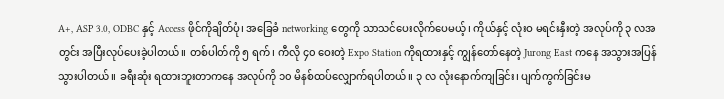A+, ASP 3.0, ODBC နှင့် Access ဖိုင်ကိုချိတ်ပုံ၊ အခြေခံ networking တွေကို သာသင်ပေးလိုက်ပေမယ့်၊ ကိုယ်နှင့် လုံးဝ မရင်းနှီးတဲ့ အလုပ်ကို ၃ လအတွင်း အပြီးလုပ်ပေးခဲ့ပါတယ်။ တစ်ပါတ်ကို ၅ ရက်၊ ကီလို ၄၀ ဝေးတဲ့ Expo Station ကိုရထားနှင့် ကျွန်တော်နေတဲ့ Jurong East ကနေ အသွားအပြန်သွားပါတယ်။ ခရီးဆုံး ရထားဘူးတာကနေ အလုပ်ကို ၁၀ မိနစ်ထပ်လျှောက်ရပါတယ်။ ၃ လ လုံးနောက်ကျခြင်း၊ ပျက်ကွက်ခြင်းမ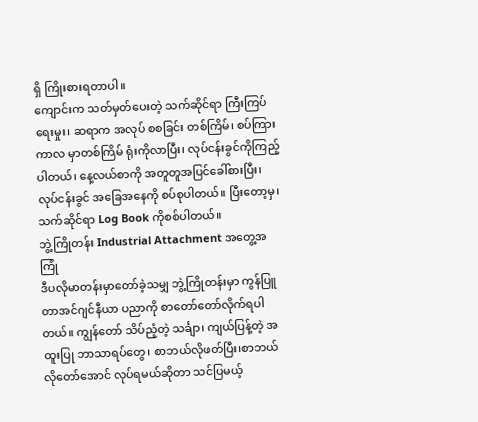ရှိ ကြိုးစားရတာပါ။
ကျောင်းက သတ်မှတ်ပေးတဲ့ သက်ဆိုင်ရာ ကြီးကြပ်ရေးမှုး၊ ဆရာက အလုပ် စစခြင်း တစ်ကြိမ်၊ စပ်ကြားကာလ မှာတစ်ကြိမ် ရုံးကိုလာပြီး၊ လုပ်ငန်းခွင်ကိုကြည့်ပါတယ်၊ နေ့လယ်စာကို အတူတူအပြင်ခေါ်စားပြီး၊ လုပ်ငန်းခွင် အခြေအနေကို စပ်စုပါတယ်။ ပြီးတော့မှ၊ သက်ဆိုင်ရာ Log Book ကိုစစ်ပါတယ်။
ဘွဲ့ကြိုတန်း Industrial Attachment အတွေ့အကြုံ
ဒီပလိုမာတန်းမှာတော်ခဲ့သမျှ ဘွဲ့ကြိုတန်းမှာ ကွန်ပြူတာအင်ဂျင်နီယာ ပညာကို စာတော်တော်လိုက်ရပါတယ်။ ကျွန်တော် သိပ်ညံ့တဲ့ သင်္ချာ၊ ကျယ်ပြန့်တဲ့ အထူးပြု ဘာသာရပ်တွေ၊ စာဘယ်လိုဖတ်ပြီး၊စာဘယ်လိုတော်အောင် လုပ်ရမယ်ဆိုတာ သင်ပြမယ့်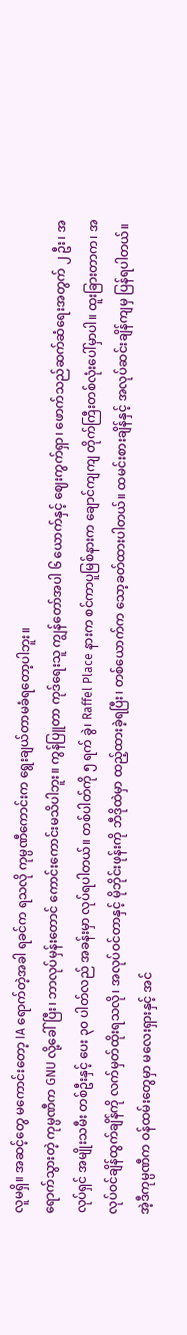လူမရှိ။ အဆင့်တွေ မကောင်းတော့ IA ရောက်တဲ့အခါ ရခင်က ရသလို ကုမ္ပဏီကောင်းက ရွေးချယ်တာမခံရတော့ပါဘူး။
ရောက်သွားတဲ့ ကုမ္ပဏီက GNU လို့ခေါ်ပြီး၊ ဘာလုပ်မှန်းတောင် ကောင်းကောင်းမသိပါဘူး။ ကွန်ပြူတာ ကုဒ်ရေးသူ ကျွန်တော်အပါ ၆ ယောက်နှင့် ဈေးကွက်ရှာ၊ ဖောက်သည်ဆက်ဆံရေးအတွက် ၂ ဦး၊ အလုပ်ရှင် အမျိုးသမီး တစ်ဦးနှင့် ပေး ၃၀ ပါတ်လည် အခန်းမှာ လုပ်ရပါတယ်။ တစ်ပါတ်ကို ၅ ရက် ခွဲ၊ Raffel Place နားက စင်ကာပူမြစ်နားက ချောင်ကျကျ တိုက်ကြီးတစ်လုံးပေါ်မှာပါ။ ထူးခြားတာက၊ အလုပ်ဝင်ချိန်ထွက်ချိန်ကို လက်မှတ်ထိုးရသလို၊ အလုပ်ဝင်တာနှင့် မိုဘိုင်းဖုန်းကို ဘီဒိုထဲမှာ ထည့်ထားခဲ့ရပြီး၊ တစ်ယောက်က သော့ခတ်ထားပါတယ်။ ထမင်းစားချိန်နှင့် အလုပ်ဆင်းချိန်ကျမှ ပြန်ရပါတယ်။
အဲ့ဒီကုမ္ပဏီက ဝန်ထမ်းတွေမှာ မလေးရှားနှင့် အင်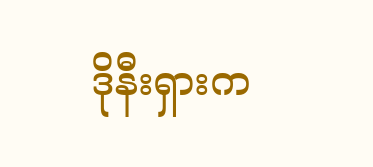ဒိုနီးရှားက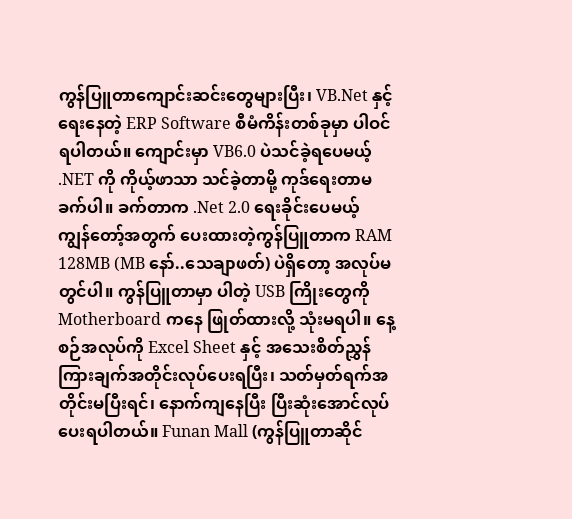ကွန်ပြူတာကျောင်းဆင်းတွေများပြီး၊ VB.Net နှင့်ရေးနေတဲ့ ERP Software စီမံကိန်းတစ်ခုမှာ ပါဝင်ရပါတယ်။ ကျောင်းမှာ VB6.0 ပဲသင်ခဲ့ရပေမယ့် .NET ကို ကိုယ့်ဖာသာ သင်ခဲ့တာမို့ ကုဒ်ရေးတာမခက်ပါ။ ခက်တာက .Net 2.0 ရေးခိုင်းပေမယ့် ကျွန်တော့်အတွက် ပေးထားတဲ့ကွန်ပြူတာက RAM 128MB (MB နော်..သေချာဖတ်) ပဲရှိတော့ အလုပ်မတွင်ပါ။ ကွန်ပြူတာမှာ ပါတဲ့ USB ကြိုးတွေကို Motherboard ကနေ ဖြုတ်ထားလို့ သုံးမရပါ။ နေ့စဉ်အလုပ်ကို Excel Sheet နှင့် အသေးစိတ်ညွှန်ကြားချက်အတိုင်းလုပ်ပေးရပြီး၊ သတ်မှတ်ရက်အတိုင်းမပြီးရင်၊ နောက်ကျနေပြီး ပြီးဆုံးအောင်လုပ်ပေးရပါတယ်။ Funan Mall (ကွန်ပြူတာဆိုင်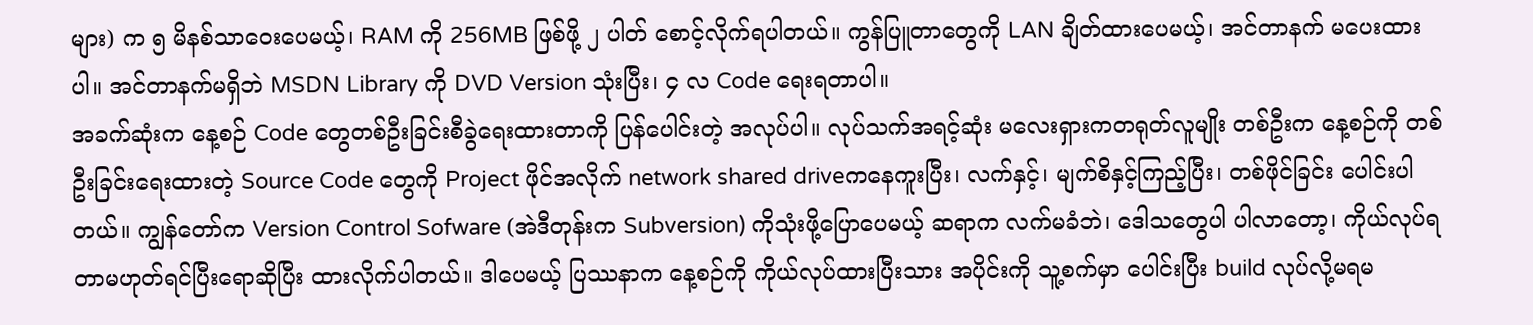များ) က ၅ မိနစ်သာဝေးပေမယ့်၊ RAM ကို 256MB ဖြစ်ဖို့ ၂ ပါတ် စောင့်လိုက်ရပါတယ်။ ကွန်ပြူတာတွေကို LAN ချိတ်ထားပေမယ့်၊ အင်တာနက် မပေးထားပါ။ အင်တာနက်မရှိဘဲ MSDN Library ကို DVD Version သုံးပြီး၊ ၄ လ Code ရေးရတာပါ။
အခက်ဆုံးက နေ့စဉ် Code တွေတစ်ဦးခြင်းစီခွဲရေးထားတာကို ပြန်ပေါင်းတဲ့ အလုပ်ပါ။ လုပ်သက်အရင့်ဆုံး မလေးရှားကတရုတ်လူမျိုး တစ်ဦးက နေ့စဉ်ကို တစ်ဦးခြင်းရေးထားတဲ့ Source Code တွေကို Project ဖိုင်အလိုက် network shared driveကနေကူးပြီး၊ လက်နှင့်၊ မျက်စိနှင့်ကြည့်ပြီး၊ တစ်ဖိုင်ခြင်း ပေါင်းပါတယ်။ ကျွန်တော်က Version Control Sofware (အဲဒီတုန်းက Subversion) ကိုသုံးဖို့ပြောပေမယ့် ဆရာက လက်မခံဘဲ၊ ဒေါသတွေပါ ပါလာတော့၊ ကိုယ်လုပ်ရတာမဟုတ်ရင်ပြီးရောဆိုပြီး ထားလိုက်ပါတယ်။ ဒါပေမယ့် ပြဿနာက နေ့စဉ်ကို ကိုယ်လုပ်ထားပြီးသား အပိုင်းကို သူ့စက်မှာ ပေါင်းပြီး build လုပ်လို့မရမ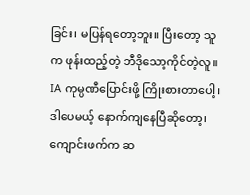ခြင်း၊ မပြန်ရတော့ဘူး။ ပြီးတော့ သူက ဖုန်းထည့်တဲ့ ဘီဒိုသော့ကိုင်တဲ့လူ။
IA ကုမ္ပဏီပြောင်းဖို့ ကြိုးစားတာပေါ့၊ ဒါပေမယ့် နောက်ကျနေပြီဆိုတော့၊ ကျောင်းဖက်က ဆ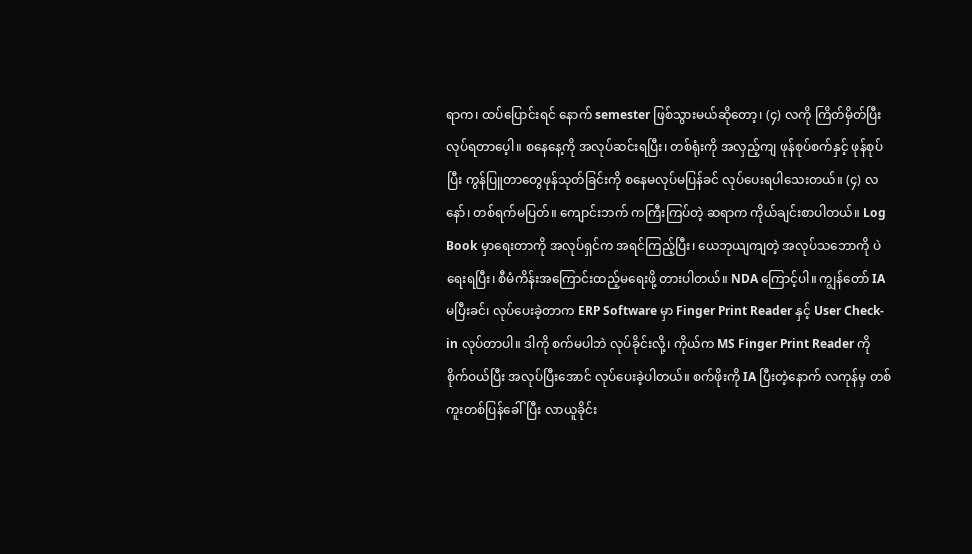ရာက၊ ထပ်ပြောင်းရင် နောက် semester ဖြစ်သွားမယ်ဆိုတော့၊ (၄) လကို ကြိတ်မှိတ်ပြီး လုပ်ရတာပေ့ါ။ စနေနေ့ကို အလုပ်ဆင်းရပြီး၊ တစ်ရုံးကို အလှည့်ကျ ဖုန်စုပ်စက်နှင့် ဖုန်စုပ်ပြီး ကွန်ပြူတာတွေဖုန်သုတ်ခြင်းကို စနေမလုပ်မပြန်ခင် လုပ်ပေးရပါသေးတယ်။ (၄) လနော်၊ တစ်ရက်မပြတ်။ ကျောင်းဘက် ကကြီးကြပ်တဲ့ ဆရာက ကိုယ်ချင်းစာပါတယ်။ Log Book မှာရေးတာကို အလုပ်ရှင်က အရင်ကြည့်ပြီး၊ ယေဘုယျကျတဲ့ အလုပ်သဘောကို ပဲရေးရပြီး၊ စီမံကိန်းအကြောင်းထည့်မရေးဖို့ တားပါတယ်။ NDA ကြောင့်ပါ။ ကျွန်တော် IA မပြီးခင်၊ လုပ်ပေးခဲ့တာက ERP Software မှာ Finger Print Reader နှင့် User Check-in လုပ်တာပါ။ ဒါကို စက်မပါဘဲ လုပ်ခိုင်းလို့၊ ကိုယ်က MS Finger Print Reader ကိုစိုက်ဝယ်ပြီး အလုပ်ပြီးအောင် လုပ်ပေးခဲ့ပါတယ်။ စက်ဖိုးကို IA ပြီးတဲ့နောက် လကုန်မှ တစ်ကူးတစ်ပြန်ခေါ်ပြီး လာယူခိုင်း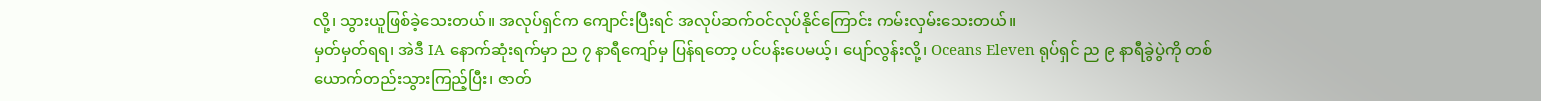လို့၊ သွားယူဖြစ်ခဲ့သေးတယ်။ အလုပ်ရှင်က ကျောင်းပြီးရင် အလုပ်ဆက်ဝင်လုပ်နိုင်ကြောင်း ကမ်းလှမ်းသေးတယ်။
မှတ်မှတ်ရရ၊ အဲဒီ IA နောက်ဆုံးရက်မှာ ည ၇ နာရီကျော်မှ ပြန်ရတော့ ပင်ပန်းပေမယ့်၊ ပျော်လွန်းလို့၊ Oceans Eleven ရုပ်ရှင် ည ၉ နာရီခွဲပွဲကို တစ်ယောက်တည်းသွားကြည့်ပြီး၊ ဇာတ်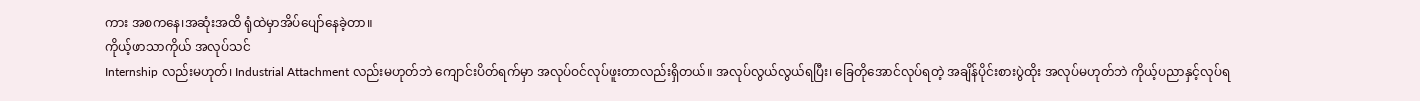ကား အစကနေ၊အဆုံးအထိ ရုံထဲမှာအိပ်ပျော်နေခဲ့တာ။
ကိုယ့်ဖာသာကိုယ် အလုပ်သင်
Internship လည်းမဟုတ်၊ Industrial Attachment လည်းမဟုတ်ဘဲ ကျောင်းပိတ်ရက်မှာ အလုပ်ဝင်လုပ်ဖူးတာလည်းရှိတယ်။ အလုပ်လွယ်လွယ်ရပြီး၊ ခြေတိုအောင်လုပ်ရတဲ့ အချိန်ပိုင်းစားပွဲထိုး အလုပ်မဟုတ်ဘဲ ကိုယ့်ပညာနှင့်လုပ်ရ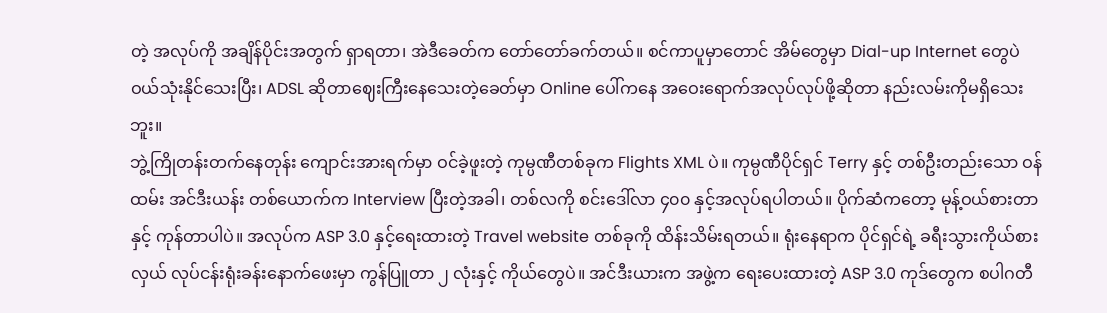တဲ့ အလုပ်ကို အချိန်ပိုင်းအတွက် ရှာရတာ၊ အဲဒီခေတ်က တော်တော်ခက်တယ်။ စင်ကာပူမှာတောင် အိမ်တွေမှာ Dial-up Internet တွေပဲဝယ်သုံးနိုင်သေးပြီး၊ ADSL ဆိုတာဈေးကြီးနေသေးတဲ့ခေတ်မှာ Online ပေါ်ကနေ အဝေးရောက်အလုပ်လုပ်ဖို့ဆိုတာ နည်းလမ်းကိုမရှိသေးဘူး။
ဘွဲ့ကြိုတန်းတက်နေတုန်း ကျောင်းအားရက်မှာ ဝင်ခဲ့ဖူးတဲ့ ကုမ္ပဏီတစ်ခုက Flights XML ပဲ။ ကုမ္ပဏီပိုင်ရှင် Terry နှင့် တစ်ဦးတည်းသော ဝန်ထမ်း အင်ဒီးယန်း တစ်ယောက်က Interview ပြီးတဲ့အခါ၊ တစ်လကို စင်းဒေါ်လာ ၄၀၀ နှင့်အလုပ်ရပါတယ်။ ပိုက်ဆံကတော့ မုန့်ဝယ်စားတာနှင့် ကုန်တာပါပဲ။ အလုပ်က ASP 3.0 နှင့်ရေးထားတဲ့ Travel website တစ်ခုကို ထိန်းသိမ်းရတယ်။ ရုံးနေရာက ပိုင်ရှင်ရဲ့ ခရီးသွားကိုယ်စားလှယ် လုပ်ငန်းရုံးခန်းနောက်ဖေးမှာ ကွန်ပြူတာ ၂ လုံးနှင့် ကိုယ်တွေပဲ။ အင်ဒီးယားက အဖွဲ့က ရေးပေးထားတဲ့ ASP 3.0 ကုဒ်တွေက စပါဂတီ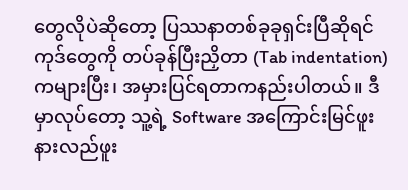တွေလိုပဲဆိုတော့ ပြဿနာတစ်ခုခုရှင်းပြီဆိုရင် ကုဒ်တွေကို တပ်ခုန်ပြီးညှိတာ (Tab indentation) ကများပြီး၊ အမှားပြင်ရတာကနည်းပါတယ်။ ဒီမှာလုပ်တော့ သူ့ရဲ့ Software အကြောင်းမြင်ဖူးနားလည်ဖူး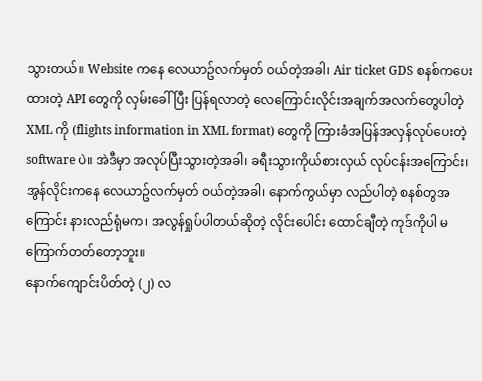သွားတယ်။ Website ကနေ လေယာဥ်လက်မှတ် ဝယ်တဲ့အခါ၊ Air ticket GDS စနစ်ကပေးထားတဲ့ API တွေကို လှမ်းခေါ်ပြီး ပြန်ရလာတဲ့ လေကြောင်းလိုင်းအချက်အလက်တွေပါတဲ့ XML ကို (flights information in XML format) တွေကို ကြားခံအပြန်အလှန်လုပ်ပေးတဲ့ software ပဲ။ အဲဒီမှာ အလုပ်ပြီးသွားတဲ့အခါ၊ ခရီးသွားကိုယ်စားလှယ် လုပ်ငန်းအကြောင်း၊ အွန်လိုင်းကနေ လေယာဥ်လက်မှတ် ဝယ်တဲ့အခါ၊ နောက်ကွယ်မှာ လည်ပါတဲ့ စနစ်တွအကြောင်း နားလည်ရုံမက၊ အလွန်ရှုပ်ပါတယ်ဆိုတဲ့ လိုင်းပေါင်း ထောင်ချီတဲ့ ကုဒ်ကိုပါ မကြောက်တတ်တော့ဘူး။
နောက်ကျောင်းပိတ်တဲ့ (၂) လ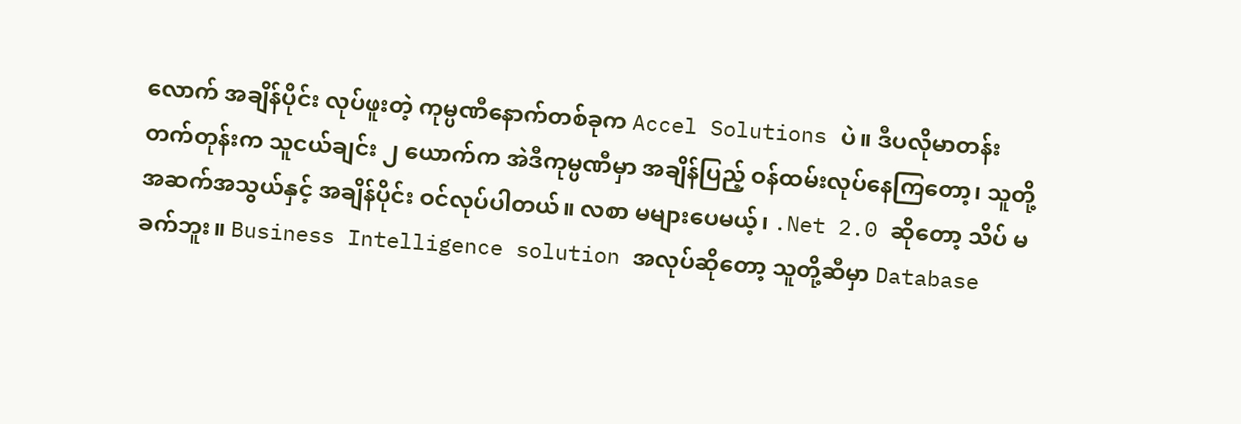လောက် အချိန်ပိုင်း လုပ်ဖူးတဲ့ ကုမ္ပဏီနောက်တစ်ခုက Accel Solutions ပဲ။ ဒီပလိုမာတန်း တက်တုန်းက သူငယ်ချင်း ၂ ယောက်က အဲဒီကုမ္ပဏီမှာ အချိန်ပြည့် ဝန်ထမ်းလုပ်နေကြတော့၊ သူတို့အဆက်အသွယ်နှင့် အချိန်ပိုင်း ဝင်လုပ်ပါတယ်။ လစာ မများပေမယ့်၊ .Net 2.0 ဆိုတော့ သိပ် မခက်ဘူး။ Business Intelligence solution အလုပ်ဆိုတော့ သူတို့ဆီမှာ Database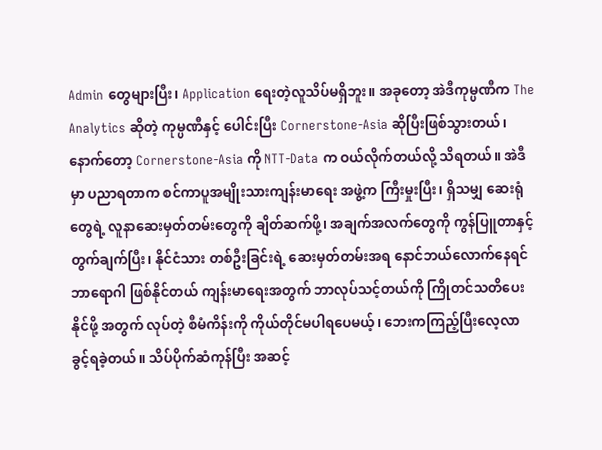Admin တွေများပြီး၊ Application ရေးတဲ့လူသိပ်မရှိဘူး။ အခုတော့ အဲဒီကုမ္ပဏီက The Analytics ဆိုတဲ့ ကုမ္ပဏီနှင့် ပေါင်းပြီး Cornerstone-Asia ဆိုပြီးဖြစ်သွားတယ်၊ နောက်တော့ Cornerstone-Asia ကို NTT-Data က ဝယ်လိုက်တယ်လို့ သိရတယ်။ အဲဒီမှာ ပညာရတာက စင်ကာပူအမျိုးသားကျန်းမာရေး အဖွဲ့က ကြီးမှုးပြီး၊ ရှိသမျှ ဆေးရုံတွေရဲ့ လူနာဆေးမှတ်တမ်းတွေကို ချိတ်ဆက်ဖို့၊ အချက်အလက်တွေကို ကွန်ပြူတာနှင့် တွက်ချက်ပြီး၊ နိုင်ငံသား တစ်ဦးခြင်းရဲ့ ဆေးမှတ်တမ်းအရ နောင်ဘယ်လောက်နေရင် ဘာရောဂါ ဖြစ်နိုင်တယ် ကျန်းမာရေးအတွက် ဘာလုပ်သင့်တယ်ကို ကြိုတင်သတိပေးနိုင်ဖို့ အတွက် လုပ်တဲ့ စီမံကိန်းကို ကိုယ်တိုင်မပါရပေမယ့်၊ ဘေးကကြည့်ပြီးလေ့လာခွင့်ရခဲ့တယ်။ သိပ်ပိုက်ဆံကုန်ပြီး အဆင့်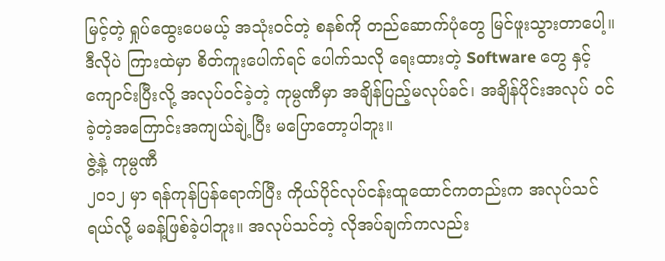မြင့်တဲ့ ရှုပ်ထွေးပေမယ့် အသုံးဝင်တဲ့ စနစ်ကို တည်ဆောက်ပုံတွေ မြင်ဖူးသွားတာပေါ့။
ဒီလိုပဲ ကြားထဲမှာ စိတ်ကူးပေါက်ရင် ပေါက်သလို ရေးထားတဲ့ Software တွေ နှင့် ကျောင်းပြီးလို့ အလုပ်ဝင်ခဲ့တဲ့ ကုမ္ပဏီမှာ အချိန်ပြည့်မလုပ်ခင်၊ အချိန်ပိုင်းအလုပ် ဝင်ခဲ့တဲ့အကြောင်းအကျယ်ချဲ့ပြီး မပြောတော့ပါဘူး။
ဇွဲ့နဲ့ ကုမ္ပဏီ
၂၀၁၂ မှာ ရန်ကုန်ပြန်ရောက်ပြီး ကိုယ်ပိုင်လုပ်ငန်းထူထောင်ကတည်းက အလုပ်သင်ရယ်လို့ မခန့်ဖြစ်ခဲ့ပါဘူး။ အလုပ်သင်တဲ့ လိုအပ်ချက်ကလည်း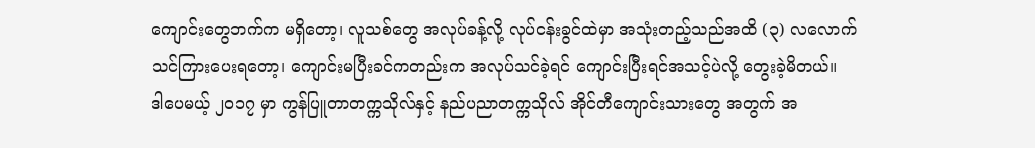ကျောင်းတွေဘက်က မရှိတော့၊ လူသစ်တွေ အလုပ်ခန့်လို့ လုပ်ငန်းခွင်ထဲမှာ အသုံးတည့်သည်အထိ (၃) လလောက် သင်ကြားပေးရတော့၊ ကျောင်းမပြီးခင်ကတည်းက အလုပ်သင်ခဲ့ရင် ကျောင်းပြီးရင်အသင့်ပဲလို့ တွေးခဲ့မိတယ်။
ဒါပေမယ့် ၂၀၁၇ မှာ ကွန်ပြူတာတက္ကသိုလ်နှင့် နည်ပညာတက္ကသိုလ် အိုင်တီကျောင်းသားတွေ အတွက် အ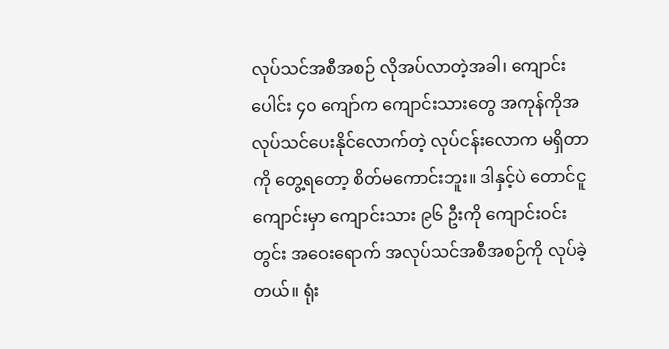လုပ်သင်အစီအစဉ် လိုအပ်လာတဲ့အခါ၊ ကျောင်းပေါင်း ၄၀ ကျော်က ကျောင်းသားတွေ အကုန်ကိုအလုပ်သင်ပေးနိုင်လောက်တဲ့ လုပ်ငန်းလောက မရှိတာကို တွေ့ရတော့ စိတ်မကောင်းဘူး။ ဒါနှင့်ပဲ တောင်ငူကျောင်းမှာ ကျောင်းသား ၉၆ ဦးကို ကျောင်းဝင်းတွင်း အဝေးရောက် အလုပ်သင်အစီအစဉ်ကို လုပ်ခဲ့တယ်။ ရုံး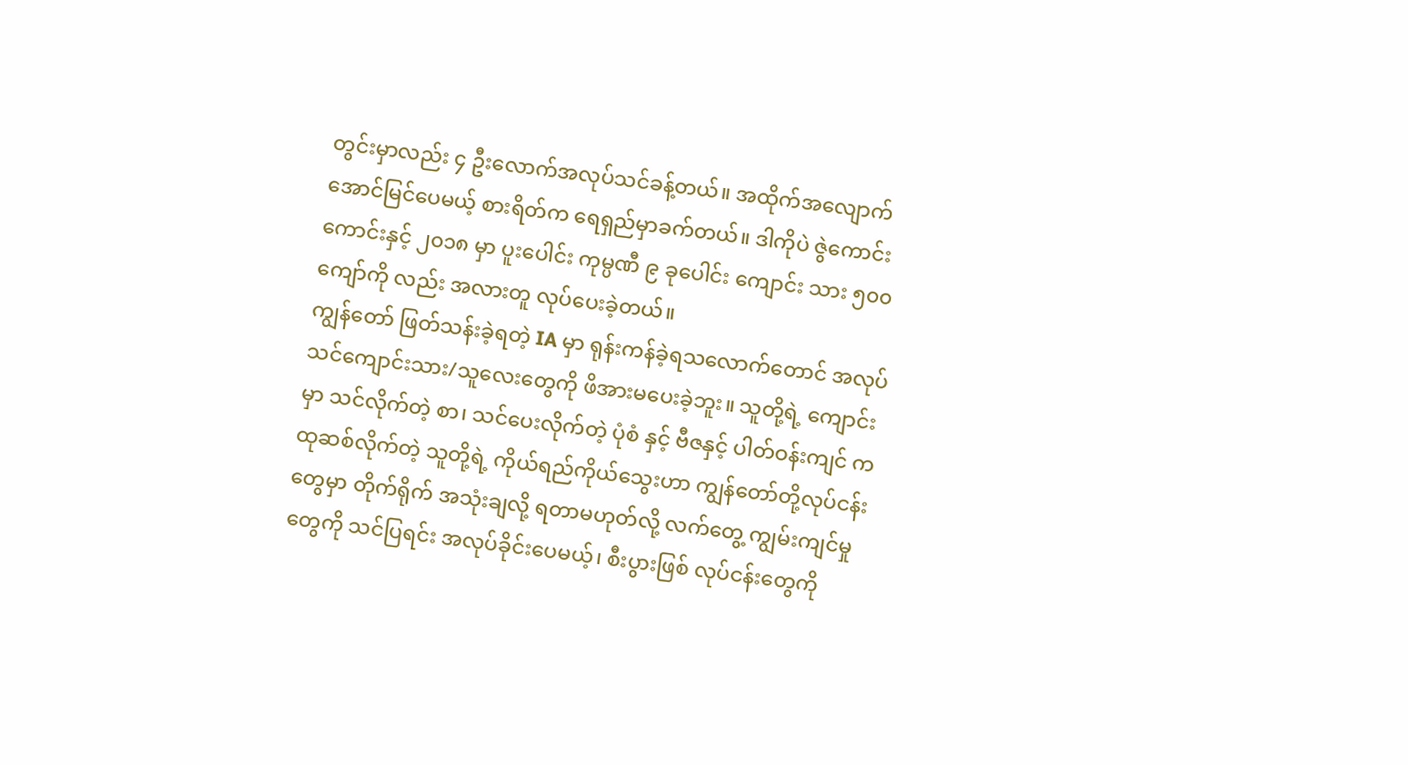တွင်းမှာလည်း ၄ ဦးလောက်အလုပ်သင်ခန့်တယ်။ အထိုက်အလျောက် အောင်မြင်ပေမယ့် စားရိတ်က ရေရှည်မှာခက်တယ်။ ဒါကိုပဲ ဇွဲကောင်းကောင်းနှင့် ၂၀၁၈ မှာ ပူးပေါင်း ကုမ္ပဏီ ၉ ခုပေါင်း ကျောင်း သား ၅၀၀ ကျော်ကို လည်း အလားတူ လုပ်ပေးခဲ့တယ်။
ကျွန်တော် ဖြတ်သန်းခဲ့ရတဲ့ IA မှာ ရုန်းကန်ခဲ့ရသလောက်တောင် အလုပ်သင်ကျောင်းသား/သူလေးတွေကို ဖိအားမပေးခဲ့ဘူး။ သူတို့ရဲ့ ကျောင်းမှာ သင်လိုက်တဲ့ စာ၊ သင်ပေးလိုက်တဲ့ ပုံစံ နှင့် ဗီဇနှင့် ပါတ်ဝန်းကျင် က ထုဆစ်လိုက်တဲ့ သူတို့ရဲ့ ကိုယ်ရည်ကိုယ်သွေးဟာ ကျွန်တော်တို့လုပ်ငန်းတွေမှာ တိုက်ရိုက် အသုံးချလို့ ရတာမဟုတ်လို့ လက်တွေ့ ကျွမ်းကျင်မှုတွေကို သင်ပြရင်း အလုပ်ခိုင်းပေမယ့်၊ စီးပွားဖြစ် လုပ်ငန်းတွေကို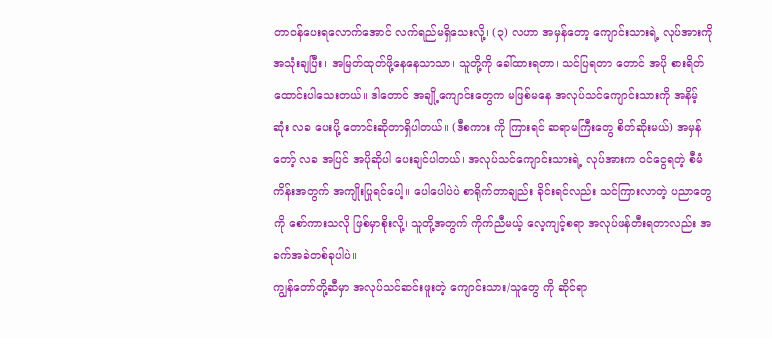တာဝန်ပေးရလောက်အောင် လက်ရည်မရှိသေးလို့၊ (၃) လဟာ အမှန်တော့ ကျောင်းသားရဲ့ လုပ်အားကို အသုံးချပြီး၊ အမြတ်ထုတ်ဖို့နေနေသာသာ၊ သူတို့ကို ခေါ်ထားရတာ၊ သင်ပြရတာ တောင် အပို စားရိတ်ထောင်းပါသေးတယ်။ ဒါတောင် အချို့ကျောင်းတွေက မဖြစ်မနေ အလုပ်သင်ကျောင်းသားကို အနိမ့်ဆုံး လခ ပေးပို့ တောင်းဆိုတာရှိပါတယ်။ (ဒီစကား ကို ကြားရင် ဆရာမကြီးတွေ စိတ်ဆိုးမယ်) အမှန်တော့် လခ အပြင် အပိုဆိုပါ ပေးချင်ပါတယ်၊ အလုပ်သင်ကျောင်းသားရဲ့ လုပ်အားက ဝင်ငွေရတဲ့ စီမံကိန်းအတွက် အကျိုးပြုရင်ပေါ့။ ပေါပေါပဲပဲ စာရိုက်တာချည်း ခိုင်းရင်လည်း သင်ကြားလာတဲ့ ပညာတွေကို စော်ကားသလို ဖြစ်မှာစိုးလို့၊ သူတို့အတွက် ကိုက်ညီမယ့် လေ့ကျင့်စရာ အလုပ်ဖန်တီးရတာလည်း အခက်အခဲတစ်ခုပါပဲ။
ကျွန်တော်တို့ဆီမှာ အလုပ်သင်ဆင်းဖူးတဲ့ ကျောင်းသား/သူတွေ ကို ဆိုင်ရာ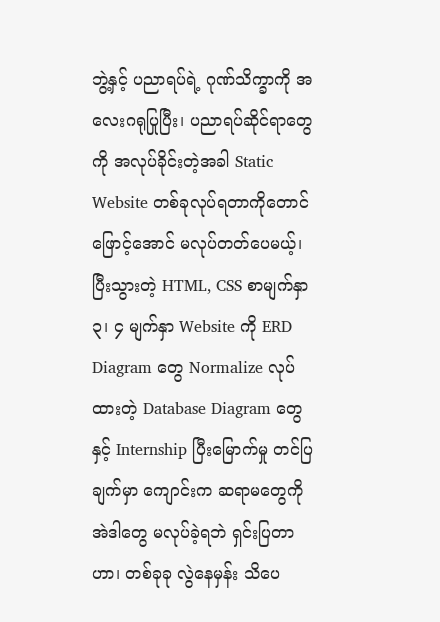ဘွဲ့နှင့် ပညာရပ်ရဲ့ ဂုဏ်သိက္ခာကို အလေးဂရုပြုပြီး၊ ပညာရပ်ဆိုင်ရာတွေကို အလုပ်ခိုင်းတဲ့အခါ Static Website တစ်ခုလုပ်ရတာကိုတောင် ဖြောင့်အောင် မလုပ်တတ်ပေမယ့်၊ ပြီးသွားတဲ့ HTML, CSS စာမျက်နှာ ၃၊ ၄ မျက်နှာ Website ကို ERD Diagram တွေ Normalize လုပ်ထားတဲ့ Database Diagram တွေနှင့် Internship ပြီးမြောက်မှု တင်ပြချက်မှာ ကျောင်းက ဆရာမတွေကို အဲဒါတွေ မလုပ်ခဲ့ရဘဲ ရှင်းပြတာဟာ၊ တစ်ခုခု လွဲနေမှန်း သိပေ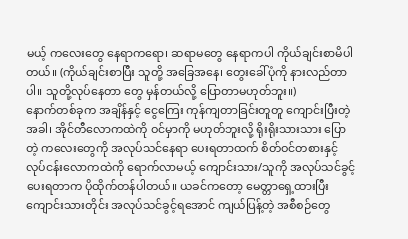မယ့် ကလေးတွေ နေရာကရော၊ ဆရာမတွေ နေရာကပါ ကိုယ်ချင်းစာမိပါတယ်။ (ကိုယ်ချင်းစာပြီး သူတို့ အခြေအနေ၊ တွေးခေါ်ပုံကို နားလည်တာပါ။ သူတို့လုပ်နေတာ တွေ မှန်တယ်လို့ ပြောတာမဟုတ်ဘူး။)
နောက်တစ်ခုက အချိန်နှင့် ငွေကြေး ကုန်ကျတာခြင်းတူတူ ကျောင်းပြီးတဲ့အခါ၊ အိုင်တီလောကထဲကို ဝင်မှာကို မဟုတ်ဘူးလို့ ရိုးရိုးသားသား ပြောတဲ့ ကလေးတွေကို အလုပ်သင်နေရာ ပေးရတာထက် စိတ်ဝင်တစားနှင့် လုပ်ငန်းလောကထဲကို ရောက်လာမယ့် ကျောင်းသား/သူကို အလုပ်သင်ခွင့်ပေးရတာက ပိုထိုက်တန်ပါတယ်။ ယခင်ကတော့ မေတ္တာရှေ့ထားပြီး ကျောင်းသားတိုင်း အလုပ်သင်ခွင့်ရအောင် ကျယ်ပြန့်တဲ့ အစီစဉ်တွေ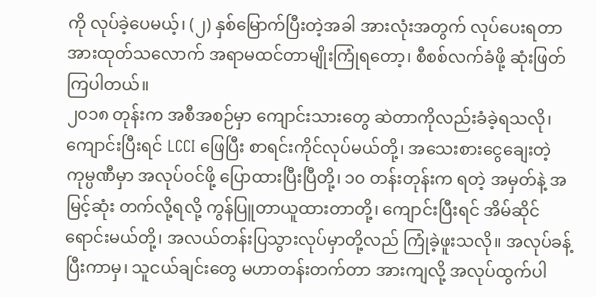ကို လုပ်ခဲ့ပေမယ့်၊ (၂) နှစ်မြောက်ပြီးတဲ့အခါ အားလုံးအတွက် လုပ်ပေးရတာ အားထုတ်သလောက် အရာမထင်တာမျိုးကြုံရတော့၊ စီစစ်လက်ခံဖို့ ဆုံးဖြတ်ကြပါတယ်။
၂၀၁၈ တုန်းက အစီအစဉ်မှာ ကျောင်းသားတွေ ဆဲတာကိုလည်းခံခဲ့ရသလို၊ ကျောင်းပြီးရင် LCCI ဖြေပြီး စာရင်းကိုင်လုပ်မယ်တို့၊ အသေးစားငွေချေးတဲ့ ကုမ္ပဏီမှာ အလုပ်ဝင်ဖို့ ပြောထားပြီးပြီတို့၊ ၁၀ တန်းတုန်းက ရတဲ့ အမှတ်နဲ့ အမြင့်ဆုံး တက်လို့ရလို့ ကွန်ပြူတာယူထားတာတို့၊ ကျောင်းပြီးရင် အိမ်ဆိုင်ရောင်းမယ်တို့၊ အလယ်တန်းပြသွားလုပ်မှာတို့လည် ကြုံခဲ့ဖူးသလို။ အလုပ်ခန့်ပြီးကာမှ၊ သူငယ်ချင်းတွေ မဟာတန်းတက်တာ အားကျလို့ အလုပ်ထွက်ပါ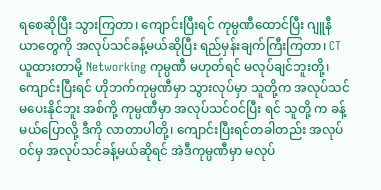ရစေဆိုပြီး သွားကြတာ၊ ကျောင်းပြီးရင် ကုမ္ပဏီထောင်ပြီး ဂျူနီယာတွေကို အလုပ်သင်ခန့်မယ်ဆိုပြီး ရည်မှန်းချက်ကြီးကြတာ၊ CT ယူထားတာမို့ Networking ကုမ္ပဏီ မဟုတ်ရင် မလုပ်ချင်ဘူးတို့၊ ကျောင်းပြီးရင် ဟိုဘက်ကုမ္ပဏီမှာ သွားလုပ်မှာ သူတို့က အလုပ်သင်မပေးနိုင်ဘူး အစ်ကို့ ကုမ္ပဏီမှာ အလုပ်သင်ဝင်ပြီး ရင် သူတို့ က ခန့်မယ်ပြောလို့ ဒီကို လာတာပါတို့၊ ကျောင်းပြီးရင်တခါတည်း အလုပ်ဝင်မှ အလုပ်သင်ခန့်မယ်ဆိုရင် အဲဒီကုမ္ပဏီမှာ မလုပ်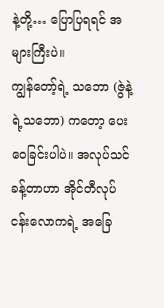နဲ့တို့… ပြောပြရရင် အများကြီးပဲ။
ကျွန်တော့်ရဲ့ သဘော (ဇွဲနဲ့ရဲ့သဘော) ကတော့ ပေးဝေခြင်းပါပဲ။ အလုပ်သင်ခန့်တာဟာ အိုင်တီလုပ်ငန်းလောကရဲ့ အခြေ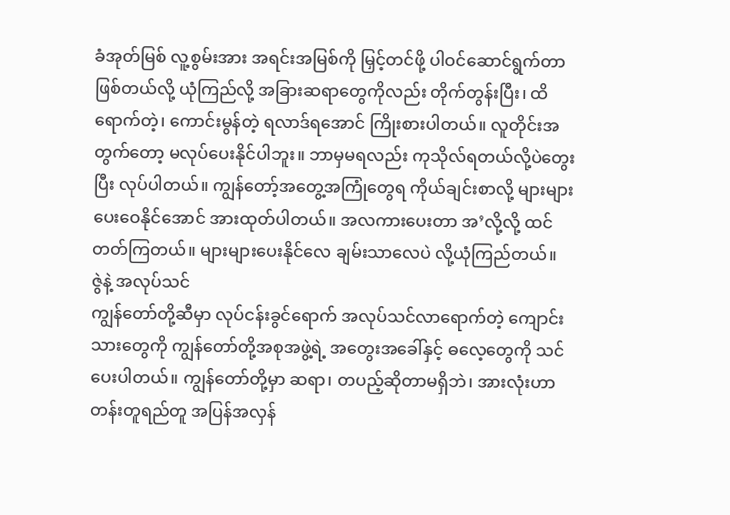ခံအုတ်မြစ် လူ့စွမ်းအား အရင်းအမြစ်ကို မြှင့်တင်ဖို့ ပါဝင်ဆောင်ရွက်တာဖြစ်တယ်လို့ ယုံကြည်လို့ အခြားဆရာတွေကိုလည်း တိုက်တွန်းပြီး၊ ထိရောက်တဲ့၊ ကောင်းမွန်တဲ့ ရလာဒ်ရအောင် ကြိုးစားပါတယ်။ လူတိုင်းအတွက်တော့ မလုပ်ပေးနိုင်ပါဘူး။ ဘာမှမရလည်း ကုသိုလ်ရတယ်လို့ပဲတွေးပြီး လုပ်ပါတယ်။ ကျွန်တော့်အတွေ့အကြုံတွေရ ကိုယ်ချင်းစာလို့ များများပေးဝေနိုင်အောင် အားထုတ်ပါတယ်။ အလကားပေးတာ အ’လို့လို့ ထင်တတ်ကြတယ်။ များများပေးနိုင်လေ ချမ်းသာလေပဲ လို့ယုံကြည်တယ်။
ဇွဲနဲ့ အလုပ်သင်
ကျွန်တော်တို့ဆီမှာ လုပ်ငန်းခွင်ရောက် အလုပ်သင်လာရောက်တဲ့ ကျောင်းသားတွေကို ကျွန်တော်တို့အစုအဖွဲ့ရဲ့ အတွေးအခေါ်နှင့် ဓလေ့တွေကို သင်ပေးပါတယ်။ ကျွန်တော်တို့မှာ ဆရာ၊ တပည့်ဆိုတာမရှိဘဲ၊ အားလုံးဟာ တန်းတူရည်တူ အပြန်အလှန်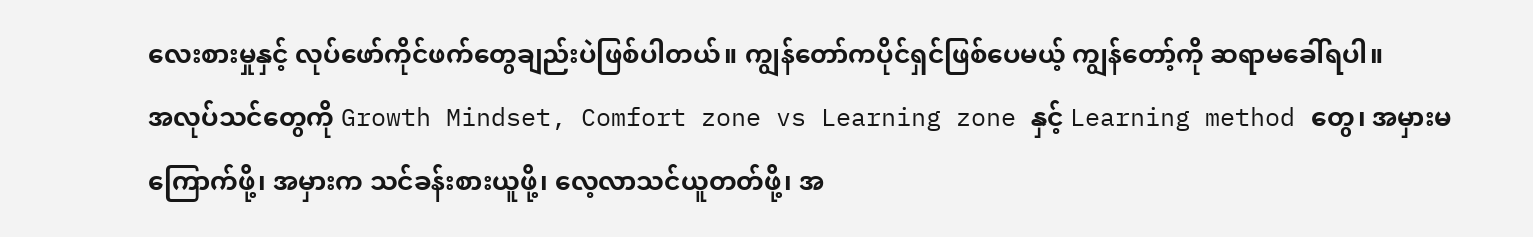လေးစားမှုနှင့် လုပ်ဖော်ကိုင်ဖက်တွေချည်းပဲဖြစ်ပါတယ်။ ကျွန်တော်ကပိုင်ရှင်ဖြစ်ပေမယ့် ကျွန်တော့်ကို ဆရာမခေါ်ရပါ။
အလုပ်သင်တွေကို Growth Mindset, Comfort zone vs Learning zone နှင့် Learning method တွေ၊ အမှားမကြောက်ဖို့၊ အမှားက သင်ခန်းစားယူဖို့၊ လေ့လာသင်ယူတတ်ဖို့၊ အ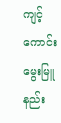ကျင့်ကောင်းမွေးမြူနည်း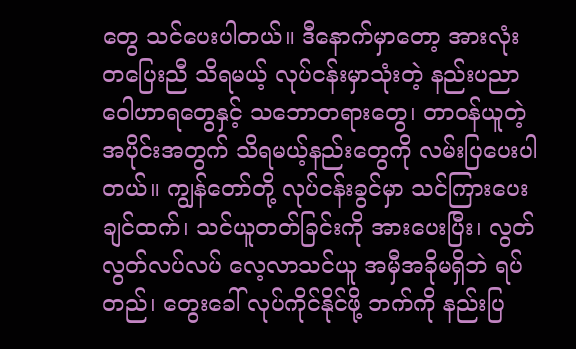တွေ သင်ပေးပါတယ်။ ဒီနောက်မှာတော့ အားလုံး တပြေးညီ သိရမယ့် လုပ်ငန်းမှာသုံးတဲ့ နည်းပညာ ဝေါဟာရတွေနှင့် သဘောတရားတွေ၊ တာဝန်ယူတဲ့ အပိုင်းအတွက် သိရမယ့်နည်းတွေကို လမ်းပြပေးပါတယ်။ ကျွန်တော်တို့ လုပ်ငန်းခွင်မှာ သင်ကြားပေးချင်ထက်၊ သင်ယူတတ်ခြင်းကို အားပေးပြီး၊ လွတ်လွတ်လပ်လပ် လေ့လာသင်ယူ အမှီအခိုမရှိဘဲ ရပ်တည်၊ တွေးခေါ် လုပ်ကိုင်နိုင်ဖို့ ဘက်ကို နည်းပြ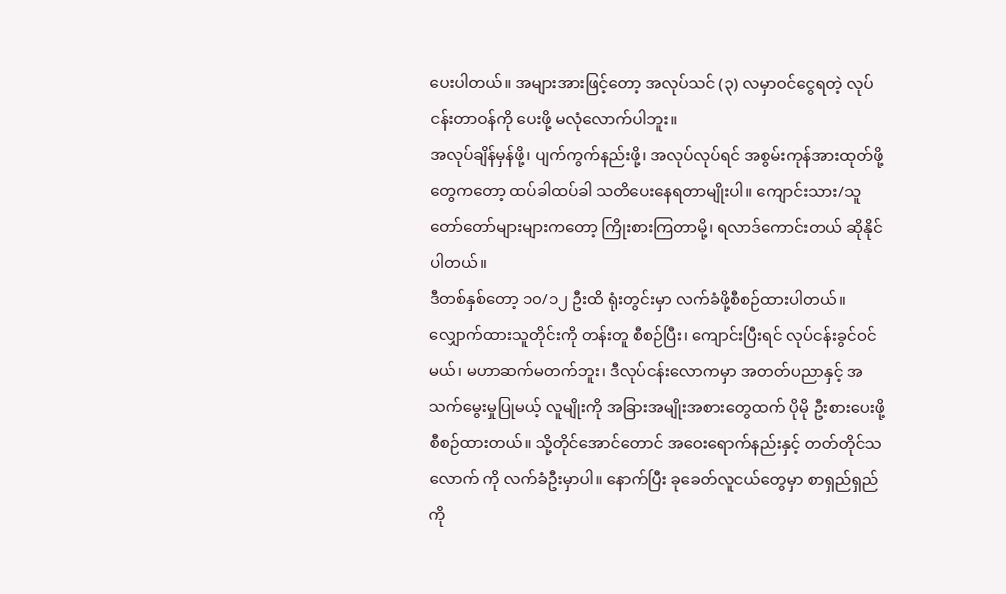ပေးပါတယ်။ အများအားဖြင့်တော့ အလုပ်သင် (၃) လမှာဝင်ငွေရတဲ့ လုပ်ငန်းတာဝန်ကို ပေးဖို့ မလုံလောက်ပါဘူး။
အလုပ်ချိန်မှန်ဖို့၊ ပျက်ကွက်နည်းဖို့၊ အလုပ်လုပ်ရင် အစွမ်းကုန်အားထုတ်ဖို့တွေကတော့ ထပ်ခါထပ်ခါ သတိပေးနေရတာမျိုးပါ။ ကျောင်းသား/သူ တော်တော်များများကတော့ ကြိုးစားကြတာမို့၊ ရလာဒ်ကောင်းတယ် ဆိုနိုင်ပါတယ်။
ဒီတစ်နှစ်တော့ ၁၀/၁၂ ဦးထိ ရုံးတွင်းမှာ လက်ခံဖို့စီစဉ်ထားပါတယ်။ လျှောက်ထားသူတိုင်းကို တန်းတူ စီစဉ်ပြီး၊ ကျောင်းပြီးရင် လုပ်ငန်းခွင်ဝင်မယ်၊ မဟာဆက်မတက်ဘူး၊ ဒီလုပ်ငန်းလောကမှာ အတတ်ပညာနှင့် အသက်မွေးမှုပြုမယ့် လူမျိုးကို အခြားအမျိုးအစားတွေထက် ပိုမို ဦးစားပေးဖို့ စီစဉ်ထားတယ်။ သို့တိုင်အောင်တောင် အဝေးရောက်နည်းနှင့် တတ်တိုင်သလောက် ကို လက်ခံဦးမှာပါ။ နောက်ပြီး ခုခေတ်လူငယ်တွေမှာ စာရှည်ရှည်ကို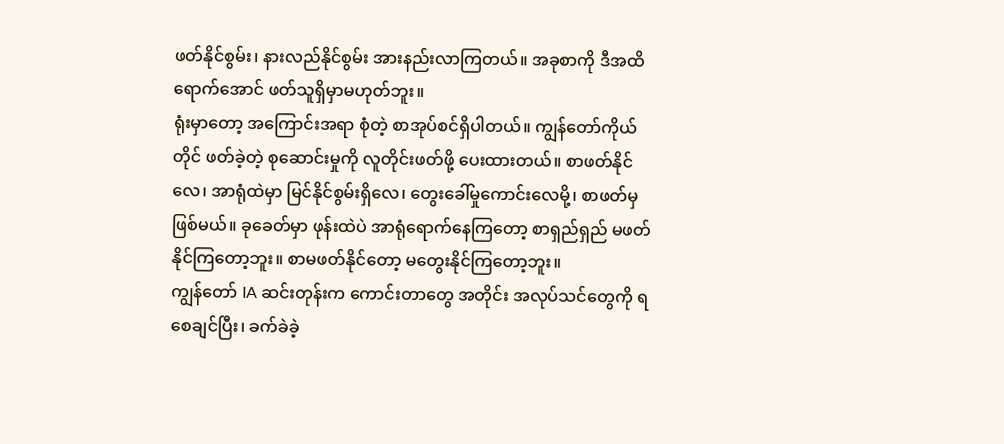ဖတ်နိုင်စွမ်း၊ နားလည်နိုင်စွမ်း အားနည်းလာကြတယ်။ အခုစာကို ဒီအထိရောက်အောင် ဖတ်သူရှိမှာမဟုတ်ဘူး။
ရုံးမှာတော့ အကြောင်းအရာ စုံတဲ့ စာအုပ်စင်ရှိပါတယ်။ ကျွန်တော်ကိုယ်တိုင် ဖတ်ခဲ့တဲ့ စုဆောင်းမှုကို လူတိုင်းဖတ်ဖို့ ပေးထားတယ်။ စာဖတ်နိုင်လေ၊ အာရုံထဲမှာ မြင်နိုင်စွမ်းရှိလေ၊ တွေးခေါ်မှုကောင်းလေမို့၊ စာဖတ်မှ ဖြစ်မယ်။ ခုခေတ်မှာ ဖုန်းထဲပဲ အာရုံရောက်နေကြတော့ စာရှည်ရှည် မဖတ်နိုင်ကြတော့ဘူး။ စာမဖတ်နိုင်တော့ မတွေးနိုင်ကြတော့ဘူး။
ကျွန်တော် IA ဆင်းတုန်းက ကောင်းတာတွေ အတိုင်း အလုပ်သင်တွေကို ရစေချင်ပြီး၊ ခက်ခဲခဲ့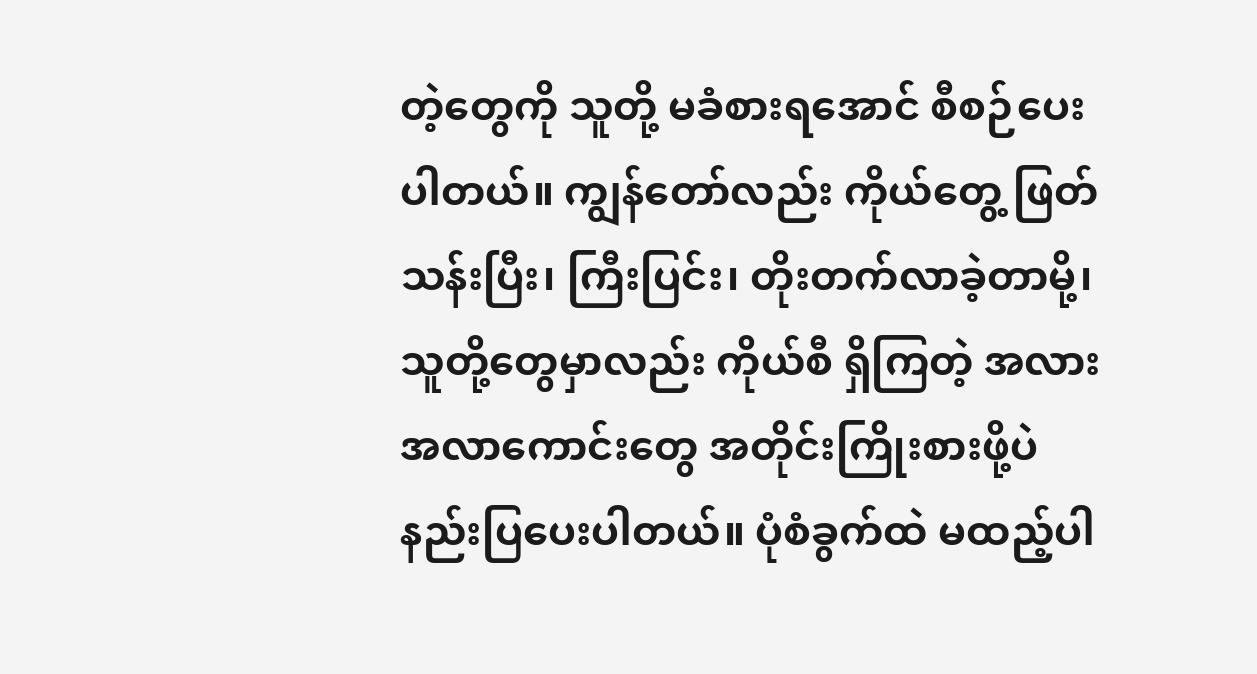တဲ့တွေကို သူတို့ မခံစားရအောင် စီစဉ်ပေးပါတယ်။ ကျွန်တော်လည်း ကိုယ်တွေ့ ဖြတ်သန်းပြီး၊ ကြီးပြင်း၊ တိုးတက်လာခဲ့တာမို့၊ သူတို့တွေမှာလည်း ကိုယ်စီ ရှိကြတဲ့ အလားအလာကောင်းတွေ အတိုင်းကြိုးစားဖို့ပဲ နည်းပြပေးပါတယ်။ ပုံစံခွက်ထဲ မထည့်ပါ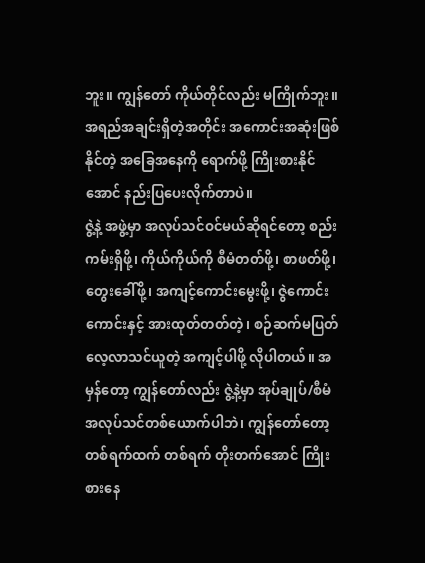ဘူး။ ကျွန်တော် ကိုယ်တိုင်လည်း မကြိုက်ဘူး။ အရည်အချင်းရှိတဲ့အတိုင်း အကောင်းအဆုံးဖြစ်နိုင်တဲ့ အခြေအနေကို ရောက်ဖို့ ကြိုးစားနိုင်အောင် နည်းပြပေးလိုက်တာပဲ။
ဇွဲ့နဲ့ အဖွဲ့မှာ အလုပ်သင်ဝင်မယ်ဆိုရင်တော့ စည်းကမ်းရှိဖို့၊ ကိုယ်ကိုယ်ကို စီမံတတ်ဖို့၊ စာဖတ်ဖို့၊ တွေးခေါ်ဖို့၊ အကျင့်ကောင်းမွေးဖို့၊ ဇွဲကောင်းကောင်းနှင့် အားထုတ်တတ်တဲ့၊ စဉ်ဆက်မပြတ်လေ့လာသင်ယူတဲ့ အကျင့်ပါဖို့ လိုပါတယ်။ အမှန်တော့ ကျွန်တော်လည်း ဇွဲ့နဲ့မှာ အုပ်ချုပ်/စီမံ အလုပ်သင်တစ်ယောက်ပါဘဲ၊ ကျွန်တော်တော့ တစ်ရက်ထက် တစ်ရက် တိုးတက်အောင် ကြိုးစားနေ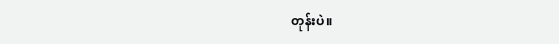တုန်းပဲ။